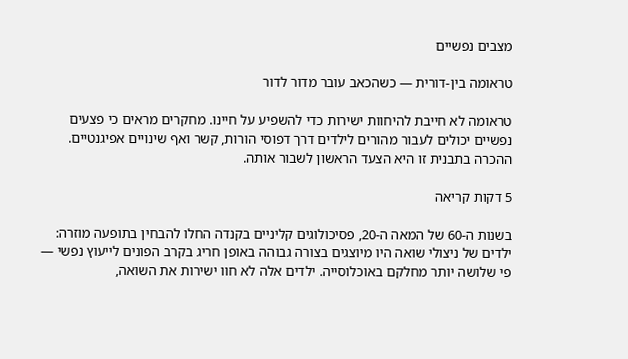מצבים נפשיים

טראומה בין-דורית — כשהכאב עובר מדור לדור

טראומה לא חייבת להיחוות ישירות כדי להשפיע על חיינו. מחקרים מראים כי פצעים נפשיים יכולים לעבור מהורים לילדים דרך דפוסי הורות, קשר ואף שינויים אפיגנטיים. ההכרה בתבנית זו היא הצעד הראשון לשבור אותה.

5 דקות קריאה

בשנות ה-60 של המאה ה-20, פסיכולוגים קליניים בקנדה החלו להבחין בתופעה מוזרה: ילדים של ניצולי שואה היו מיוצגים בצורה גבוהה באופן חריג בקרב הפונים לייעוץ נפשי — פי שלושה יותר מחלקם באוכלוסייה. ילדים אלה לא חוו ישירות את השואה,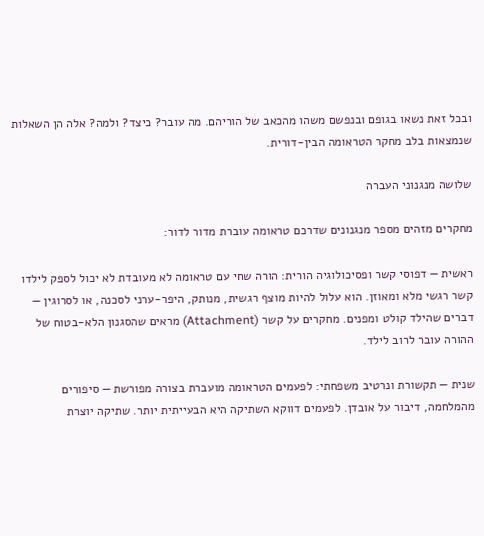ובכל זאת נשאו בגופם ובנפשם משהו מהכאב של הוריהם. מה עובר? כיצד? ולמה? אלה הן השאלות שנמצאות בלב מחקר הטראומה הבין-דורית.

שלושה מנגנוני העברה

מחקרים מזהים מספר מנגנונים שדרכם טראומה עוברת מדור לדור:

ראשית — דפוסי קשר ופסיכולוגיה הורית: הורה שחי עם טראומה לא מעובדת לא יכול לספק לילדו קשר רגשי מלא ומאוזן. הוא עלול להיות מוצף רגשית, מנותק, היפר-ערני לסכנה, או לסרוגין — דברים שהילד קולט ומפנים. מחקרים על קשר (Attachment) מראים שהסגנון הלא-בטוח של ההורה עובר לרוב לילד.

שנית — תקשורת ונרטיב משפחתי: לפעמים הטראומה מועברת בצורה מפורשת — סיפורים מהמלחמה, דיבור על אובדן. לפעמים דווקא השתיקה היא הבעייתית יותר. שתיקה יוצרת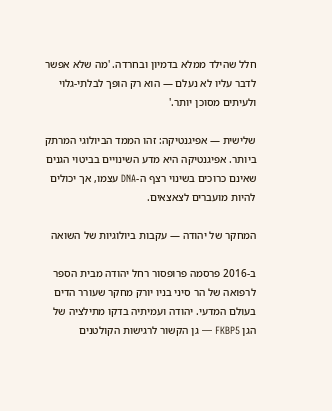חלל שהילד ממלא בדמיון ובחרדה. 'מה שלא אפשר לדבר עליו לא נעלם — הוא רק הופך לבלתי-גלוי ולעיתים מסוכן יותר.'

שלישית — אפיגנטיקה: זהו הממד הביולוגי המרתק ביותר. אפיגנטיקה היא מדע השינויים בביטוי הגנים שאינם כרוכים בשינוי רצף ה-DNA עצמו, אך יכולים להיות מועברים לצאצאים.

המחקר של יהודה — עקבות ביולוגיות של השואה

ב-2016 פרסמה פרופסור רחל יהודה מבית הספר לרפואה של הר סיני בניו יורק מחקר שעורר הדים בעולם המדעי. יהודה ועמיתיה בדקו מתילציה של הגן FKBP5 — גן הקשור לרגישות הקולטנים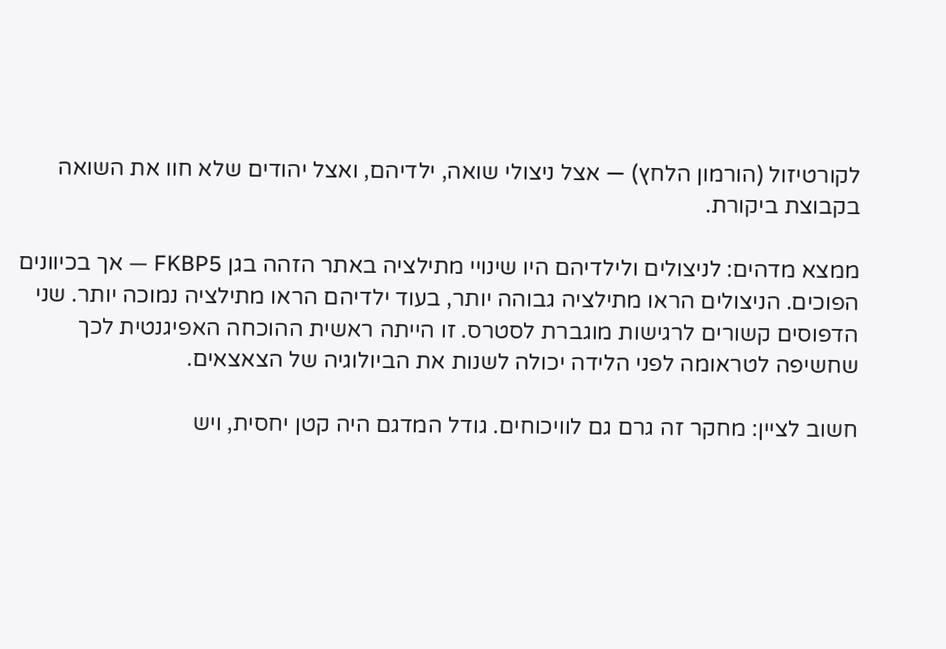לקורטיזול (הורמון הלחץ) — אצל ניצולי שואה, ילדיהם, ואצל יהודים שלא חוו את השואה בקבוצת ביקורת.

ממצא מדהים: לניצולים ולילדיהם היו שינויי מתילציה באתר הזהה בגן FKBP5 — אך בכיוונים הפוכים. הניצולים הראו מתילציה גבוהה יותר, בעוד ילדיהם הראו מתילציה נמוכה יותר. שני הדפוסים קשורים לרגישות מוגברת לסטרס. זו הייתה ראשית ההוכחה האפיגנטית לכך שחשיפה לטראומה לפני הלידה יכולה לשנות את הביולוגיה של הצאצאים.

חשוב לציין: מחקר זה גרם גם לוויכוחים. גודל המדגם היה קטן יחסית, ויש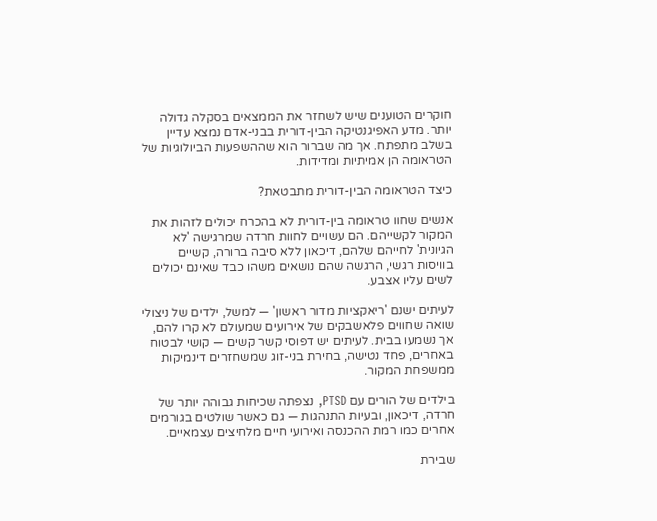חוקרים הטוענים שיש לשחזר את הממצאים בסקלה גדולה יותר. מדע האפיגנטיקה הבין-דורית בבני-אדם נמצא עדיין בשלב מתפתח. אך מה שברור הוא שההשפעות הביולוגיות של הטראומה הן אמיתיות ומדידות.

כיצד הטראומה הבין-דורית מתבטאת?

אנשים שחוו טראומה בין-דורית לא בהכרח יכולים לזהות את המקור לקשייהם. הם עשויים לחוות חרדה שמרגישה 'לא הגיונית' לחייהם שלהם, דיכאון ללא סיבה ברורה, קשיים בוויסות רגשי, הרגשה שהם נושאים משהו כבד שאינם יכולים לשים עליו אצבע.

לעיתים ישנם 'ריאקציות מדור ראשון' — למשל, ילדים של ניצולי שואה שחווים פלאשבקים של אירועים שמעולם לא קרו להם, אך נשמעו בבית. לעיתים יש דפוסי קשר קשים — קושי לבטוח באחרים, פחד נטישה, בחירת בני-זוג שמשחזרים דינמיקות ממשפחת המקור.

בילדים של הורים עם PTSD, נצפתה שכיחות גבוהה יותר של חרדה, דיכאון, ובעיות התנהגות — גם כאשר שולטים בגורמים אחרים כמו רמת ההכנסה ואירועי חיים מלחיצים עצמאיים.

שבירת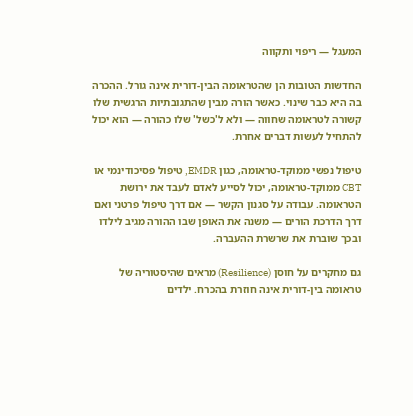המעגל — ריפוי ותקווה

החדשות הטובות הן שהטראומה הבין-דורית אינה גורל. ההכרה בה היא כבר שינוי. כאשר הורה מבין שהתגובתיות הרגשית שלו קשורה לטראומה שחווה — ולא ל'כשל' שלו כהורה — הוא יכול להתחיל לעשות דברים אחרת.

טיפול נפשי ממוקד-טראומה, כגון EMDR, טיפול פסיכודינמי או CBT ממוקד-טראומה, יכול לסייע לאדם לעבד את ירושת הטראומה. עבודה על סגנון הקשר — אם דרך טיפול פרטני ואם דרך הדרכת הורים — משנה את האופן שבו ההורה מגיב לילדו ובכך שוברת את שרשרת ההעברה.

גם מחקרים על חוסן (Resilience) מראים שהיסטוריה של טראומה בין-דורית אינה חוזרת בהכרח. ילדים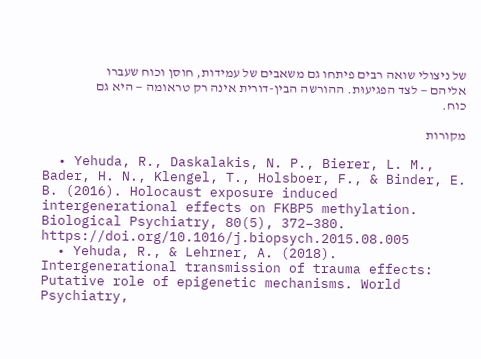של ניצולי שואה רבים פיתחו גם משאבים של עמידות, חוסן וכוח שעברו אליהם — לצד הפגיעוּת. ההורשה הבין-דורית אינה רק טראומה — היא גם כוח.

מקורות

  • Yehuda, R., Daskalakis, N. P., Bierer, L. M., Bader, H. N., Klengel, T., Holsboer, F., & Binder, E. B. (2016). Holocaust exposure induced intergenerational effects on FKBP5 methylation. Biological Psychiatry, 80(5), 372–380. https://doi.org/10.1016/j.biopsych.2015.08.005
  • Yehuda, R., & Lehrner, A. (2018). Intergenerational transmission of trauma effects: Putative role of epigenetic mechanisms. World Psychiatry,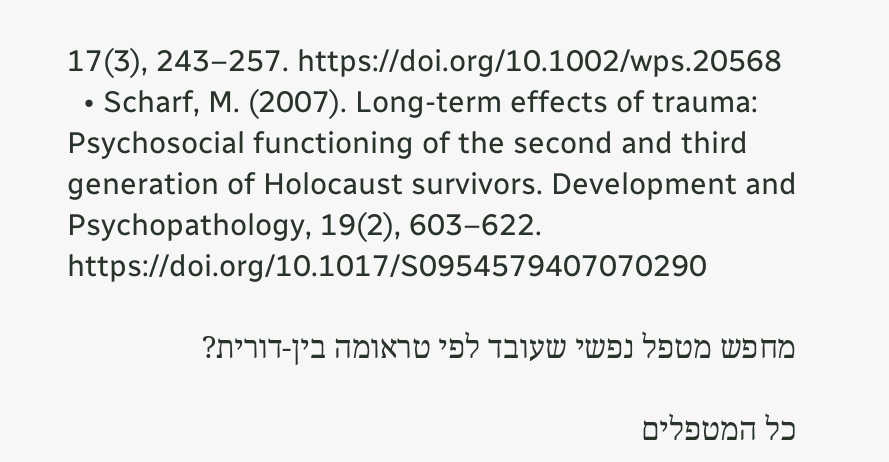17(3), 243–257. https://doi.org/10.1002/wps.20568
  • Scharf, M. (2007). Long-term effects of trauma: Psychosocial functioning of the second and third generation of Holocaust survivors. Development and Psychopathology, 19(2), 603–622. https://doi.org/10.1017/S0954579407070290

מחפש מטפל נפשי שעובד לפי טראומה בין-דורית?

כל המטפלים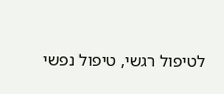לטיפול רגשי, טיפול נפשי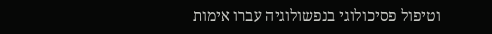וטיפול פסיכולוגי בנפשולוגיה עברו אימות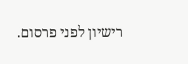רישיון לפני פרסום.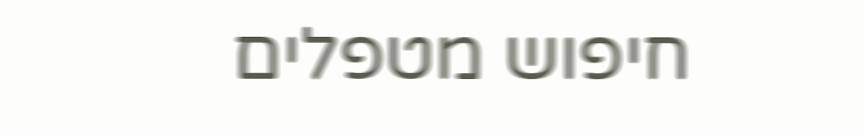חיפוש מטפלים